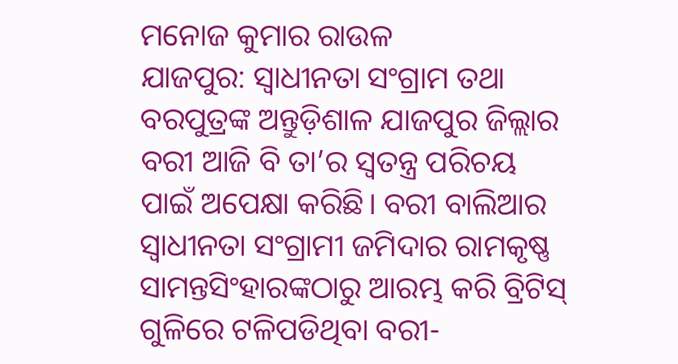ମନୋଜ କୁମାର ରାଉଳ
ଯାଜପୁର: ସ୍ବାଧୀନତା ସଂଗ୍ରାମ ତଥା ବରପୁତ୍ରଙ୍କ ଅନ୍ତୁଡ଼ିଶାଳ ଯାଜପୁର ଜିଲ୍ଲାର ବରୀ ଆଜି ବି ତା’ର ସ୍ବତନ୍ତ୍ର ପରିଚୟ ପାଇଁ ଅପେକ୍ଷା କରିଛି। ବରୀ ବାଲିଆର ସ୍ବାଧୀନତା ସଂଗ୍ରାମୀ ଜମିଦାର ରାମକୃଷ୍ଣ ସାମନ୍ତସିଂହାରଙ୍କଠାରୁ ଆରମ୍ଭ କରି ବ୍ରିଟିସ୍ ଗୁଳିରେ ଟଳିପଡିଥିବା ବରୀ-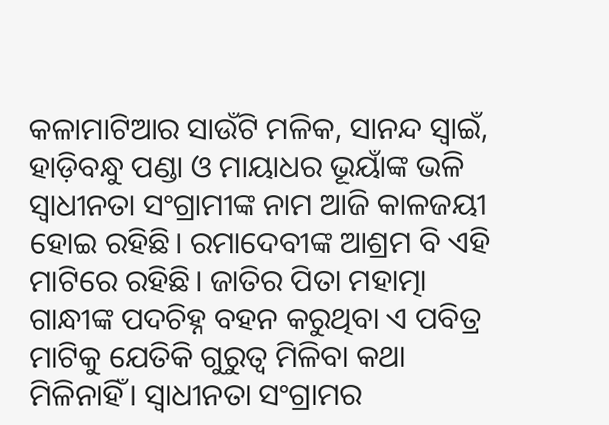କଳାମାଟିଆର ସାଉଁଟି ମଳିକ, ସାନନ୍ଦ ସ୍ୱାଇଁ, ହାଡ଼ିବନ୍ଧୁ ପଣ୍ଡା ଓ ମାୟାଧର ଭୂୟାଁଙ୍କ ଭଳି ସ୍ବାଧୀନତା ସଂଗ୍ରାମୀଙ୍କ ନାମ ଆଜି କାଳଜୟୀ ହୋଇ ରହିଛି। ରମାଦେବୀଙ୍କ ଆଶ୍ରମ ବି ଏହି ମାଟିରେ ରହିଛି। ଜାତିର ପିତା ମହାତ୍ମା ଗାନ୍ଧୀଙ୍କ ପଦଚିହ୍ନ ବହନ କରୁଥିବା ଏ ପବିତ୍ର ମାଟିକୁ ଯେତିକି ଗୁରୁତ୍ବ ମିଳିବା କଥା ମିଳିନାହିଁ। ସ୍ବାଧୀନତା ସଂଗ୍ରାମର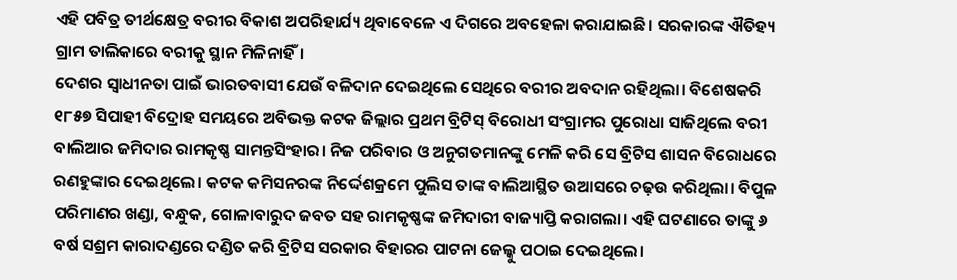ଏହି ପବିତ୍ର ତୀର୍ଥକ୍ଷେତ୍ର ବରୀର ବିକାଶ ଅପରିହାର୍ଯ୍ୟ ଥିବାବେଳେ ଏ ଦିଗରେ ଅବହେଳା କରାଯାଇଛି। ସରକାରଙ୍କ ଐତିହ୍ୟ ଗ୍ରାମ ତାଲିକାରେ ବରୀକୁ ସ୍ଥାନ ମିଳିନାହିଁ।
ଦେଶର ସ୍ବାଧୀନତା ପାଇଁ ଭାରତବାସୀ ଯେଉଁ ବଳିଦାନ ଦେଇଥିଲେ ସେଥିରେ ବରୀର ଅବଦାନ ରହିଥିଲା। ବିଶେଷକରି ୧୮୫୭ ସିପାହୀ ବିଦ୍ରୋହ ସମୟରେ ଅବିଭକ୍ତ କଟକ ଜିଲ୍ଲାର ପ୍ରଥମ ବ୍ରିଟିସ୍ ବିରୋଧୀ ସଂଗ୍ରାମର ପୁରୋଧା ସାଜିଥିଲେ ବରୀ ବାଲିଆର ଜମିଦାର ରାମକୃଷ୍ଣ ସାମନ୍ତସିଂହାର। ନିଜ ପରିବାର ଓ ଅନୁଗତମାନଙ୍କୁ ମେଳି କରି ସେ ବ୍ରିଟିସ ଶାସନ ବିରୋଧରେ ରଣହୁଙ୍କାର ଦେଇଥିଲେ। କଟକ କମିସନରଙ୍କ ନିର୍ଦ୍ଦେଶକ୍ରମେ ପୁଲିସ ତାଙ୍କ ବାଲିଆସ୍ଥିତ ଉଆସରେ ଚଢ଼ଉ କରିଥିଲା। ବିପୁଳ ପରିମାଣର ଖଣ୍ଡା, ବନ୍ଧୁକ, ଗୋଳାବାରୁଦ ଜବତ ସହ ରାମକୃଷ୍ଣଙ୍କ ଜମିଦାରୀ ବାଜ୍ୟାପ୍ତି କରାଗଲା। ଏହି ଘଟଣାରେ ତାଙ୍କୁ ୬ ବର୍ଷ ସଶ୍ରମ କାରାଦଣ୍ଡରେ ଦଣ୍ଡିତ କରି ବ୍ରିଟିସ ସରକାର ବିହାରର ପାଟନା ଜେଲ୍କୁ ପଠାଇ ଦେଇଥିଲେ।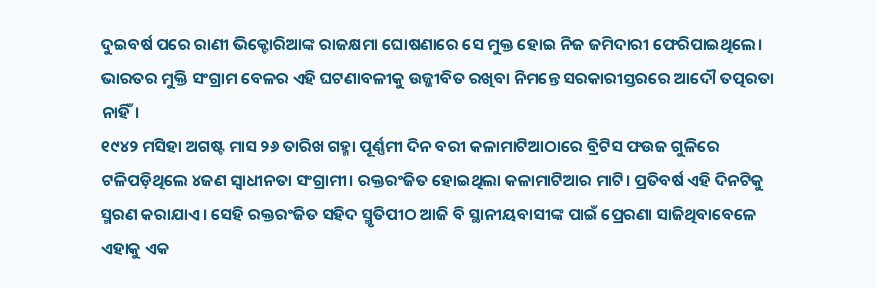ଦୁଇବର୍ଷ ପରେ ରାଣୀ ଭିକ୍ଟୋରିଆଙ୍କ ରାଜକ୍ଷମା ଘୋଷଣାରେ ସେ ମୁକ୍ତ ହୋଇ ନିଜ ଜମିଦାରୀ ଫେରିପାଇଥିଲେ। ଭାରତର ମୁକ୍ତି ସଂଗ୍ରାମ ବେଳର ଏହି ଘଟଣାବଳୀକୁ ଉଜ୍ଜୀବିତ ରଖିବା ନିମନ୍ତେ ସରକାରୀସ୍ତରରେ ଆଦୌ ତତ୍ପରତା ନାହିଁ।
୧୯୪୨ ମସିହା ଅଗଷ୍ଟ ମାସ ୨୬ ତାରିଖ ଗହ୍ମା ପୂର୍ଣ୍ଣମୀ ଦିନ ବରୀ କଳାମାଟିଆଠାରେ ବ୍ରିଟିସ ଫଉଜ ଗୁଳିରେ ଟଳିପଡ଼ିଥିଲେ ୪ଜଣ ସ୍ବାଧୀନତା ସଂଗ୍ରାମୀ। ରକ୍ତରଂଜିତ ହୋଇଥିଲା କଳାମାଟିଆର ମାଟି। ପ୍ରତିବର୍ଷ ଏହି ଦିନଟିକୁ ସ୍ମରଣ କରାଯାଏ। ସେହି ରକ୍ତରଂଜିତ ସହିଦ ସ୍ମୃତିପୀଠ ଆଜି ବି ସ୍ଥାନୀୟବାସୀଙ୍କ ପାଇଁ ପ୍ରେରଣା ସାଜିଥିବାବେଳେ ଏହାକୁ ଏକ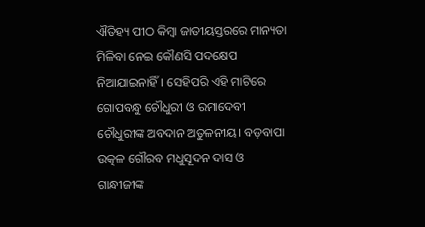ଐତିହ୍ୟ ପୀଠ କିମ୍ବା ଜାତୀୟସ୍ତରରେ ମାନ୍ୟତା ମିଳିବା ନେଇ କୌଣସି ପଦକ୍ଷେପ ନିଆଯାଇନାହିଁ। ସେହିପରି ଏହି ମାଟିରେ ଗୋପବନ୍ଧୁ ଚୌଧୁରୀ ଓ ରମାଦେବୀ ଚୌଧୁରୀଙ୍କ ଅବଦାନ ଅତୁଳନୀୟ। ବଡ଼ବାପା ଉତ୍କଳ ଗୌରବ ମଧୁସୂଦନ ଦାସ ଓ ଗାନ୍ଧୀଜୀଙ୍କ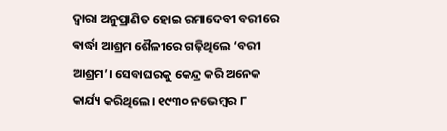ଦ୍ୱାରା ଅନୁପ୍ରାଣିତ ହୋଇ ରମାଦେବୀ ବରୀରେ ଵାର୍ଦ୍ଧା ଆଶ୍ରମ ଶୈଳୀରେ ଗଢ଼ିଥିଲେ ‘ବରୀ ଆଶ୍ରମ’। ସେବାଘରକୁ କେନ୍ଦ୍ର କରି ଅନେକ କାର୍ଯ୍ୟ କରିଥିଲେ। ୧୯୩୦ ନଭେମ୍ବର ୮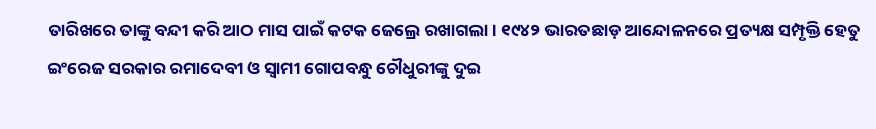ତାରିଖରେ ତାଙ୍କୁ ବନ୍ଦୀ କରି ଆଠ ମାସ ପାଇଁ କଟକ ଜେଲ୍ରେ ରଖାଗଲା। ୧୯୪୨ ଭାରତଛାଡ଼ ଆନ୍ଦୋଳନରେ ପ୍ରତ୍ୟକ୍ଷ ସମ୍ପୃକ୍ତି ହେତୁ ଇଂରେଜ ସରକାର ରମାଦେବୀ ଓ ସ୍ୱାମୀ ଗୋପବନ୍ଧୁ ଚୌଧୁରୀଙ୍କୁ ଦୁଇ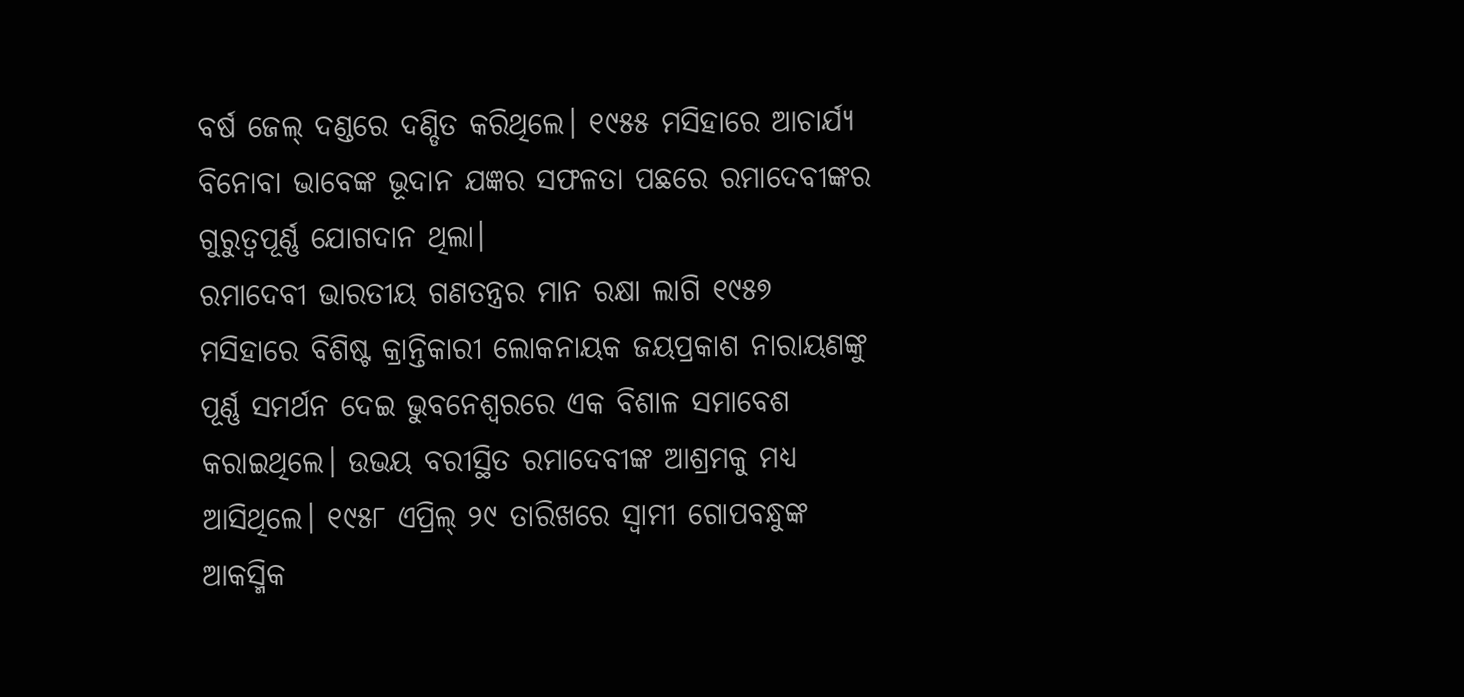ବର୍ଷ ଜେଲ୍ ଦଣ୍ଡରେ ଦଣ୍ଡିତ କରିଥିଲେ। ୧୯୫୫ ମସିହାରେ ଆଚାର୍ଯ୍ୟ ବିନୋବା ଭାବେଙ୍କ ଭୂଦାନ ଯଜ୍ଞର ସଫଳତା ପଛରେ ରମାଦେବୀଙ୍କର ଗୁରୁତ୍ୱପୂର୍ଣ୍ଣ ଯୋଗଦାନ ଥିଲା।
ରମାଦେବୀ ଭାରତୀୟ ଗଣତନ୍ତ୍ରର ମାନ ରକ୍ଷା ଲାଗି ୧୯୫୭ ମସିହାରେ ବିଶିଷ୍ଟ କ୍ରାନ୍ତିକାରୀ ଲୋକନାୟକ ଜୟପ୍ରକାଶ ନାରାୟଣଙ୍କୁ ପୂର୍ଣ୍ଣ ସମର୍ଥନ ଦେଇ ଭୁବନେଶ୍ୱରରେ ଏକ ବିଶାଳ ସମାବେଶ କରାଇଥିଲେ। ଉଭୟ ବରୀସ୍ଥିତ ରମାଦେବୀଙ୍କ ଆଶ୍ରମକୁ ମଧ୍ୟ ଆସିଥିଲେ। ୧୯୫୮ ଏପ୍ରିଲ୍ ୨୯ ତାରିଖରେ ସ୍ବାମୀ ଗୋପବନ୍ଧୁଙ୍କ ଆକସ୍ମିକ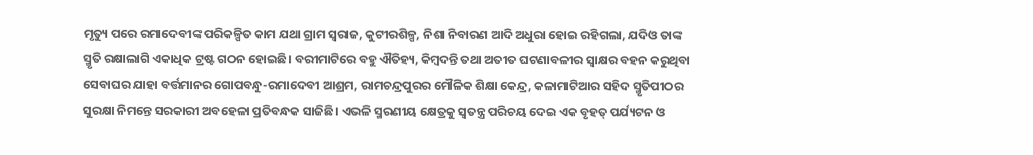ମୃତ୍ୟୁ ପରେ ରମାଦେବୀଙ୍କ ପରିକଳ୍ପିତ କାମ ଯଥା ଗ୍ରାମ ସ୍ୱରାଜ, କୁଟୀରଶିଳ୍ପ, ନିଶା ନିବାରଣ ଆଦି ଅଧୁରା ହୋଇ ରହିଗଲା, ଯଦିଓ ତାଙ୍କ ସ୍ମୃତି ରକ୍ଷାଲାଗି ଏକାଧିକ ଟ୍ରଷ୍ଟ ଗଠନ ହୋଇଛି। ବରୀମାଟିରେ ବହୁ ଐତିହ୍ୟ, କିମ୍ବଦନ୍ତି ତଥା ଅତୀତ ଘଟଣାବଳୀର ସ୍ୱାକ୍ଷର ବହନ କରୁଥିବା ସେବାଘର ଯାହା ବର୍ତ୍ତମାନର ଗୋପବନ୍ଧୁ-ରମାଦେବୀ ଆଶ୍ରମ, ରାମଚନ୍ଦ୍ରପୁରର ମୌଳିକ ଶିକ୍ଷା କେନ୍ଦ୍ର, କଳାମାଟିଆର ସହିଦ ସ୍ମୃତିପୀଠର ସୁରକ୍ଷା ନିମନ୍ତେ ସରକାରୀ ଅବହେଳା ପ୍ରତିବନ୍ଧକ ସାଜିଛି। ଏଭଳି ସ୍ମରଣୀୟ କ୍ଷେତ୍ରକୁ ସ୍ୱତନ୍ତ୍ର ପରିଚୟ ଦେଇ ଏକ ବୃହତ୍ ପର୍ଯ୍ୟଟନ ଓ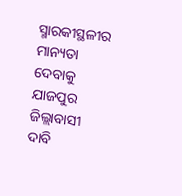ସ୍ମାରକୀସ୍ଥଳୀର ମାନ୍ୟତା ଦେବାକୁ ଯାଜପୁର ଜିଲ୍ଲାବାସୀ ଦାବି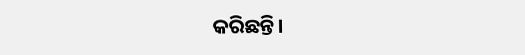କରିଛନ୍ତି।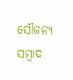ସୌଜନ୍ୟ ସମ୍ବାଦ